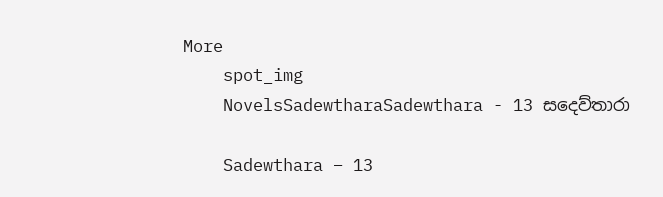More
    spot_img
    NovelsSadewtharaSadewthara - 13 සදෙව්තාරා

    Sadewthara – 13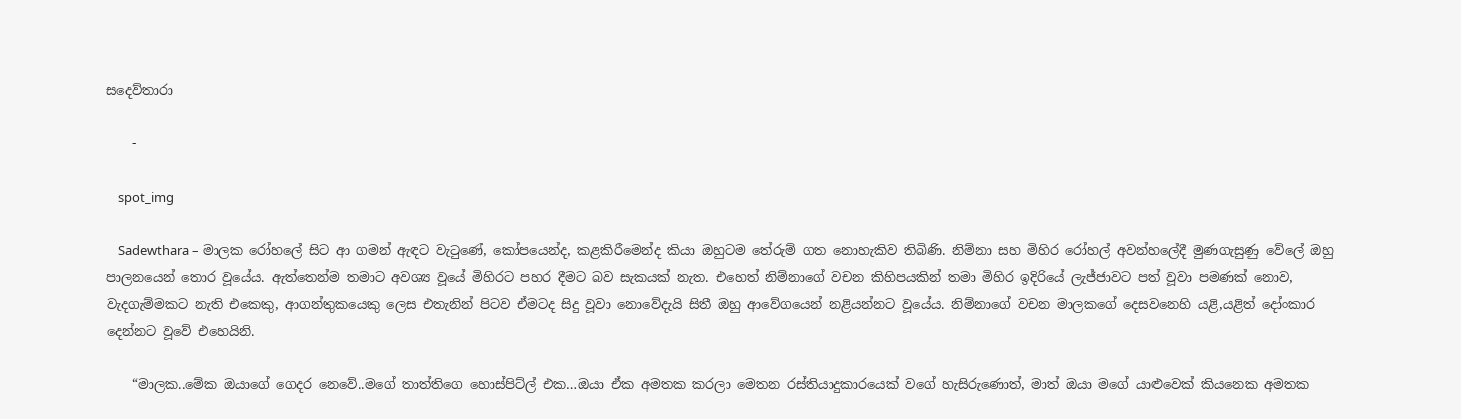සදෙව්තාරා

    -

    spot_img

    Sadewthara – මාලක රෝහලේ සිට ආ ගමන් ඇඳට වැටුණේ, කෝපයෙන්ද, කළකිරීමෙන්ද කියා ඔහුටම තේරුම් ගත නොහැකිව තිබිණි. නිම්නා සහ මිහිර රෝහල් අවන්හලේදී මුණගැසුණු වේලේ ඔහු පාලනයෙන් තොර වූයේය. ඇත්තෙන්ම තමාට අවශ්‍ය වූයේ මිහිරට පහර දීමට බව සැකයක් නැත. එහෙත් නිම්නාගේ වචන කිහිපයකින් තමා මිහිර ඉදිරියේ ලැජ්ජාවට පත් වූවා පමණක් නොව, වැදගැම්මකට නැති එකෙකු, ආගන්තුකයෙකු ලෙස එතැනින් පිටව ඒමටද සිදු වූවා නොවේදැයි සිතී ඔහු ආවේගයෙන් නළියන්නට වූයේය. නිම්නාගේ වචන මාලකගේ දෙසවනෙහි යළි,යළිත් දෝංකාර දෙන්නට වූවේ එහෙයිනි.

    “මාලක..මේක ඔයාගේ ගෙදර නෙවේ..මගේ තාත්තිගෙ හොස්පිට්ල් එක…ඔයා ඒක අමතක කරලා මෙතන රස්තියාදුකාරයෙක් වගේ හැසිරුණොත්, මාත් ඔයා මගේ යාළුවෙක් කියනෙක අමතක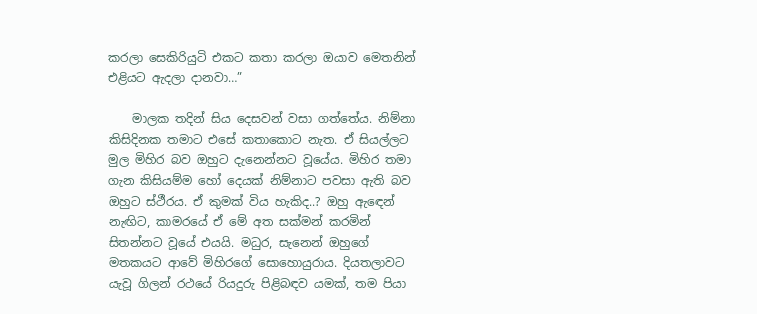කරලා සෙකිරියුටි එකට කතා කරලා ඔයාව මෙතනින් එළියට ඇදලා දානවා…”

    මාලක තදින් සිය දෙසවන් වසා ගත්තේය. නිම්නා කිසිදිනක තමාට එසේ කතාකොට නැත. ඒ සියල්ලට මුල මිහිර බව ඔහුට දැනෙන්නට වූයේය. මිහිර තමා ගැන කිසියම්ම හෝ දෙයක් නිම්නාට පවසා ඇති බව ඔහුට ස්ථීරය. ඒ කුමක් විය හැකිද..? ඔහු ඇඳෙන් නැඟිට, කාමරයේ ඒ මේ අත සක්මන් කරමින් සිතන්නට වූයේ එයයි. මධුර, සැනෙන් ඔහුගේ මතකයට ආවේ මිහිරගේ සොහොයුරාය. දියතලාවට යැවූ ගිලන් රථයේ රියදුරු පිළිබඳව යමක්, තම පියා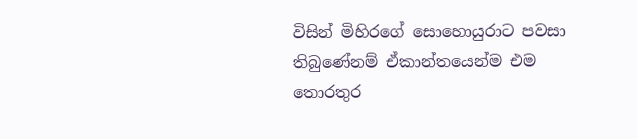විසින් මිහිරගේ සොහොයුරාට පවසා තිබුණේනම් ඒකාන්තයෙන්ම එම තොරතුර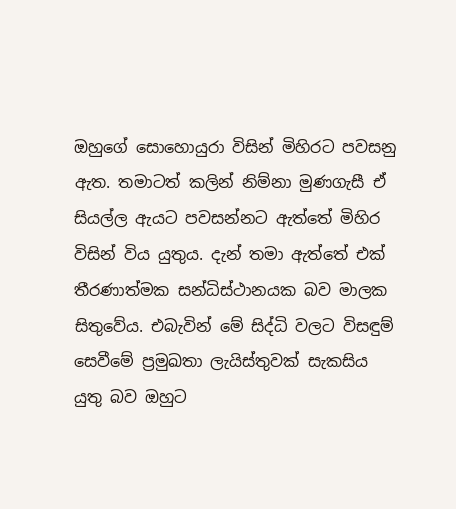ඔහුගේ සොහොයුරා විසින් මිහිරට පවසනු ඇත. තමාටත් කලින් නිම්නා මුණගැසී ඒ සියල්ල ඇයට පවසන්නට ඇත්තේ මිහිර විසින් විය යුතුය. දැන් තමා ඇත්තේ එක් තීරණාත්මක සන්ධිස්ථානයක බව මාලක සිතුවේය. එබැවින් මේ සිද්ධි වලට විසඳුම් සෙවීමේ ප්‍රමුඛතා ලැයිස්තුවක් සැකසිය යුතු බව ඔහුට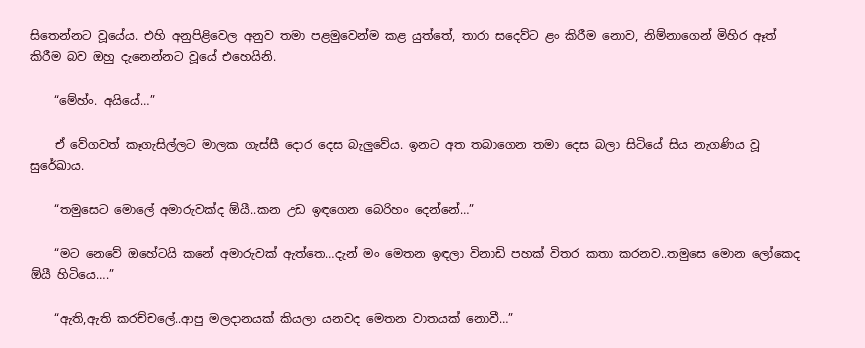සිතෙන්නට වූයේය. එහි අනුපිළිවෙල අනුව තමා පළමුවෙන්ම කළ යුත්තේ, තාරා සදෙව්ට ළං කිරීම නොව, නිම්නාගෙන් මිහිර ඈත් කිරීම බව ඔහු දැනෙන්නට වූයේ එහෙයිනි.

    “මේහ්ං. අයියේ…”

    ඒ වේගවත් කෑගැසිල්ලට මාලක ගැස්සී දොර දෙස බැලුවේය. ඉනට අත තබාගෙන තමා දෙස බලා සිටියේ සිය නැගණිය වූ සුරේඛාය.

    “තමුසෙට මොලේ අමාරුවක්ද ඕයී..කන උඩ ඉඳගෙන බෙරිහං දෙන්නේ…”

    “මට නෙවේ ඔහේටයි කනේ අමාරුවක් ඇත්තෙ…දැන් මං මෙතන ඉඳලා විනාඩි පහක් විතර කතා කරනව..තමුසෙ මොන ලෝකෙද ඕයී හිටියෙ….”

    “ඇති,ඇති කරච්චලේ..ආපු මලදානයක් කියලා යනවද මෙතන වාතයක් නොවී…”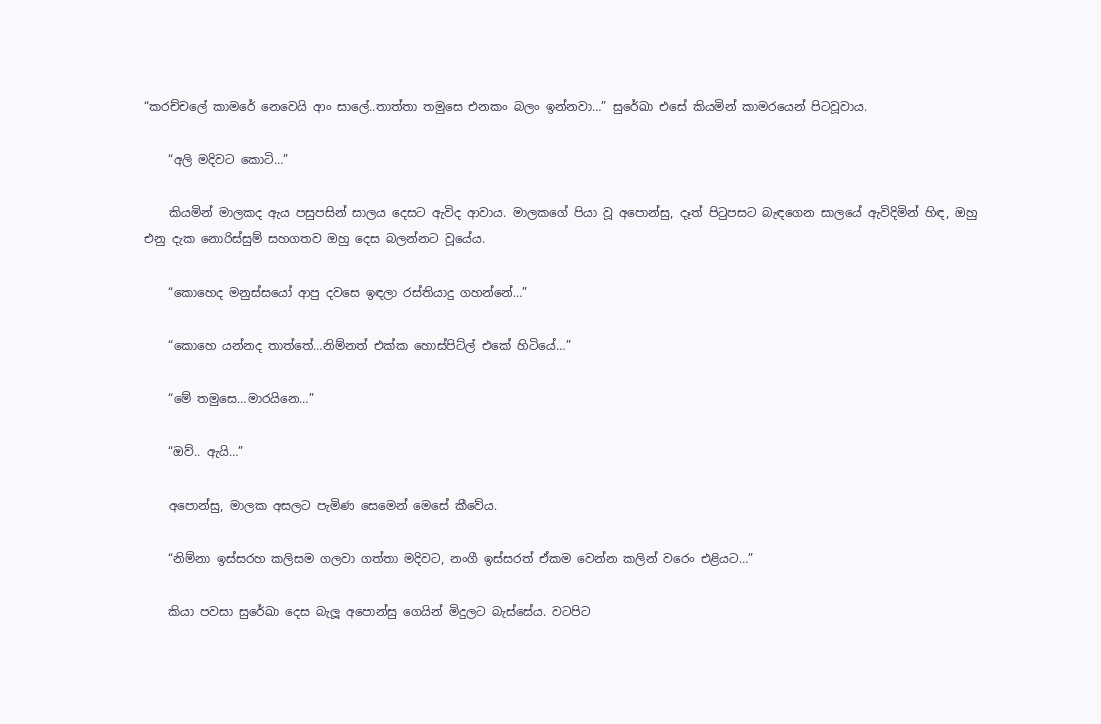“කරච්චලේ කාමරේ නෙවෙයි ආං සාලේ..තාත්තා තමුසෙ එනකං බලං ඉන්නවා…” සුරේඛා එසේ කියමින් කාමරයෙන් පිටවූවාය.

    “අලි මදිවට කොටි…”

    කියමින් මාලකද ඇය පසුපසින් සාලය දෙසට ඇවිද ආවාය. මාලකගේ පියා වූ අපොන්සු, දෑත් පිටුපසට බැඳගෙන සාලයේ ඇවිදිමින් හිඳ, ඔහු එනු දැක නොරිස්සුම් සහගතව ඔහු දෙස බලන්නට වූයේය.

    “කොහෙද මනුස්සයෝ ආපු දවසෙ ඉඳලා රස්තියාදු ගහන්නේ…”

    “කොහෙ යන්නද තාත්තේ…නිම්නත් එක්ක හොස්පිට්ල් එකේ හිටියේ…”

    “මේ තමුසෙ…මාරයිනෙ…”

    “ඔව්.. ඇයි…”

    අපොන්සු, මාලක අසලට පැමිණ සෙමෙන් මෙසේ කීවේය.

    “නිම්නා ඉස්සරහ කලිසම ගලවා ගත්තා මදිවට, නංගී ඉස්සරත් ඒකම වෙන්න කලින් වරෙං එළියට…”

    කියා පවසා සුරේඛා දෙස බැලූ අපොන්සු ගෙයින් මිදුලට බැස්සේය. වටපිට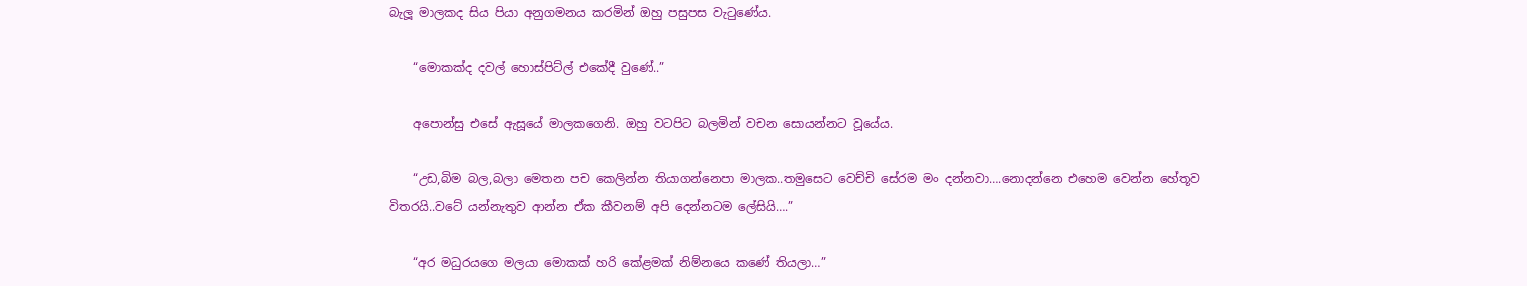බැලූ මාලකද සිය පියා අනුගමනය කරමින් ඔහු පසුපස වැටුණේය.

    “මොකක්ද දවල් හොස්පිට්ල් එකේදී වුණේ..”

    අපොන්සු එසේ ඇසූයේ මාලකගෙනි. ඔහු වටපිට බලමින් වචන සොයන්නට වූයේය.

    “උඩ,බිම බල,බලා මෙතන පච කෙලින්න තියාගන්නෙපා මාලක..තමුසෙට වෙච්චි සේරම මං දන්නවා….නොදන්නෙ එහෙම වෙන්න හේතූව විතරයි..වටේ යන්නැතුව ආන්න ඒක කීවනම් අපි දෙන්නටම ලේසියි….”

    “අර මධුරයගෙ මලයා මොකක් හරි කේළමක් නිම්නයෙ කණේ තියලා…”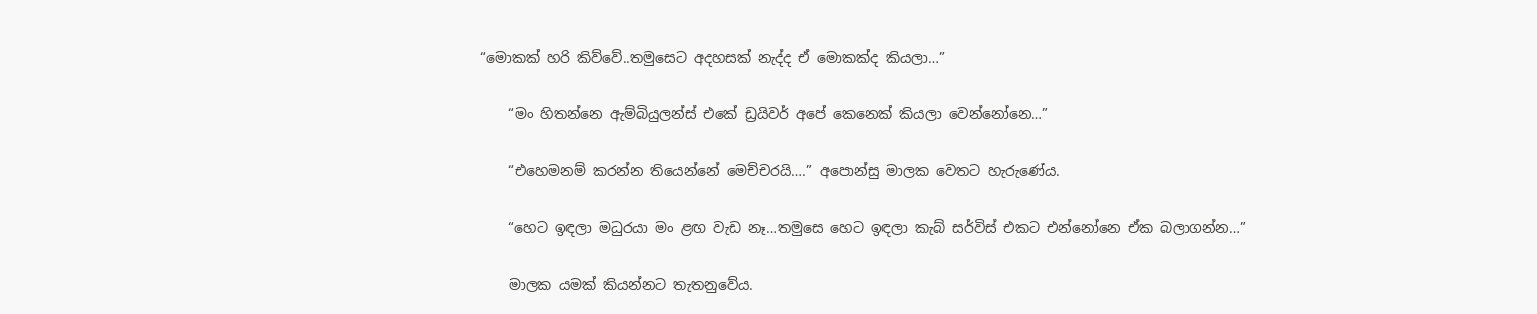“මොකක් හරි කිව්වේ..තමුසෙට අදහසක් නැද්ද ඒ මොකක්ද කියලා…”

    “මං හිතන්නෙ ඇම්බියුලන්ස් එකේ ඩ්‍රයිවර් අපේ කෙනෙක් කියලා වෙන්නෝනෙ…”

    “එහෙමනම් කරන්න තියෙන්නේ මෙච්චරයි….” අපොන්සු මාලක වෙතට හැරුණේය.

    “හෙට ඉඳලා මධුරයා මං ළඟ වැඩ නෑ…තමුසෙ හෙට ඉඳලා කැබ් සර්විස් එකට එන්නෝනෙ ඒක බලාගන්න…”

    මාලක යමක් කියන්නට තැතනුවේය.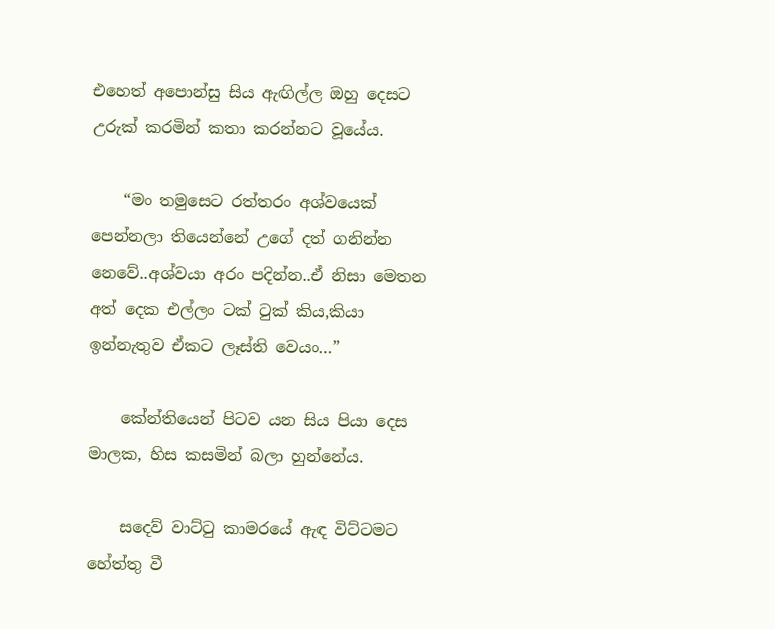එහෙත් අපොන්සු සිය ඇඟිල්ල ඔහු දෙසට උරුක් කරමින් කතා කරන්නට වූයේය.

    “මං තමුසෙට රත්තරං අශ්වයෙක් පෙන්නලා තියෙන්නේ උගේ දත් ගනින්න නෙවේ..අශ්වයා අරං පදින්න..ඒ නිසා මෙතන අත් දෙක එල්ලං ටක් ටුක් කිය,කියා ඉන්නැතුව ඒකට ලෑස්ති වෙයං…”

    කේන්තියෙන් පිටව යන සිය පියා දෙස මාලක, හිස කසමින් බලා හුන්නේය.

    සදෙව් වාට්ටු කාමරයේ ඇඳ විට්ටමට හේත්තු වී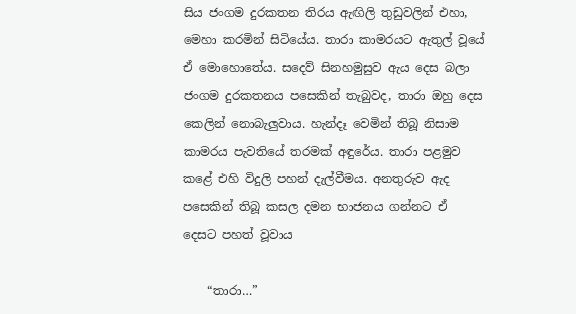සිය ජංගම දුරකතන තිරය ඇඟිලි තුඩුවලින් එහා, මෙහා කරමින් සිටියේය. තාරා කාමරයට ඇතුල් වූයේ ඒ මොහොතේය. සදෙව් සිනහමුසුව ඇය දෙස බලා ජංගම දුරකතනය පසෙකින් තැබුවද, තාරා ඔහු දෙස කෙලින් නොබැලුවාය. හැන්දෑ වෙමින් තිබූ නිසාම කාමරය පැවතියේ තරමක් අඳුරේය. තාරා පළමුව කළේ එහි විදුලි පහන් දැල්වීමය. අනතුරුව ඇද පසෙකින් තිබූ කසල දමන භාජනය ගන්නට ඒ දෙසට පහත් වූවාය

    “තාරා…”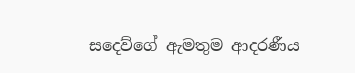සදෙව්ගේ ඇමතුම ආදරණීය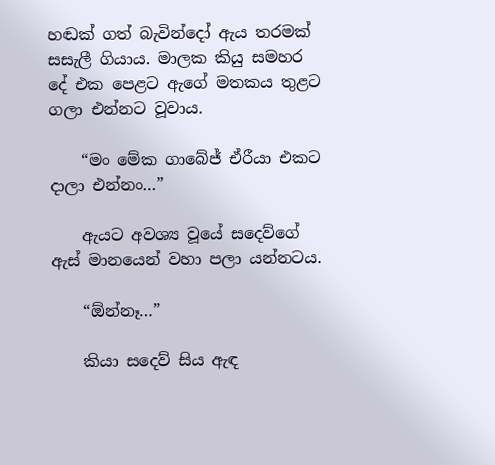හඬක් ගත් බැවින්දෝ ඇය තරමක් සසැලී ගියාය. මාලක කියු සමහර දේ එක පෙළට ඇගේ මතකය තුළට ගලා එන්නට වූවාය.

    “මං මේක ගාබේජ් ඒරීයා එකට දාලා එන්නං…”

    ඇයට අවශ්‍ය වූයේ සදෙව්ගේ ඇස් මානයෙන් වහා පලා යන්නටය.

    “ඕන්නෑ…”

    කියා සදෙව් සිය ඇඳ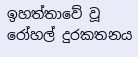ඉහත්තාවේ වූ රෝහල් දුරකතන‍ය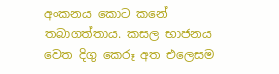අංකනය කොට කනේ තබාගත්තාය. කසල භාජනය වෙත දිගු කෙරූ අත එලෙසම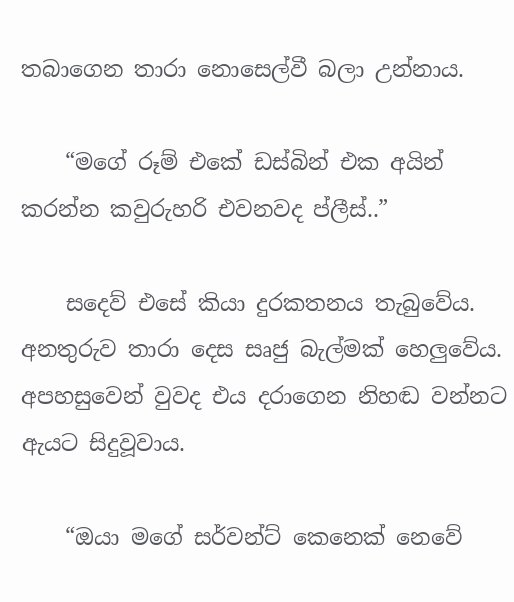තබාගෙන තාරා නොසෙල්වී බලා උන්නාය.

    “මගේ රූම් එකේ ඩස්බින් එක අයින් කරන්න කවුරුහරි එවනවද ප්ලීස්..”

    සදෙව් එසේ කියා දුරකතනය තැබුවේය. අනතුරුව තාරා දෙස සෘජු බැල්මක් හෙලුවේය. අපහසුවෙන් වුවද එය දරාගෙන නිහඬ වන්නට ඇයට සිදුවූවාය.

    “ඔයා මගේ සර්වන්ට් කෙනෙක් නෙවේ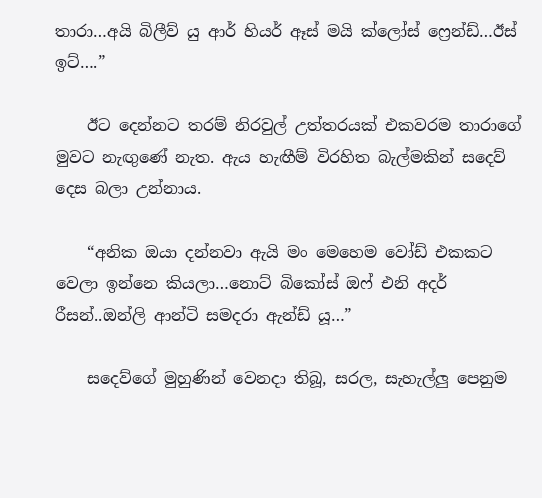තාරා…අයි බිලීව් යු ආර් හියර් ඈස් මයි ක්ලෝස් ෆ්‍රෙන්ඩ්…ඊස් ඉට්….”

    ඊට දෙන්නට තරම් නිරවුල් උත්තරයක් එකවරම තාරාගේ මුවට නැඟුණේ නැත. ඇය හැඟීම් විරහිත බැල්මකින් සදෙව් දෙස බලා උන්නාය.

    “අනික ඔයා දන්නවා ඇයි මං මෙහෙම වෝඩ් එකකට වෙලා ඉන්නෙ කියලා…නොට් බිකෝස් ඔෆ් එනි අදර් රීසන්..ඔන්ලි ආන්ටි සමදරා ඇන්ඩ් යූ…”

    සදෙව්ගේ මුහුණින් වෙනදා තිබූ, සරල, සැහැල්ලු පෙනුම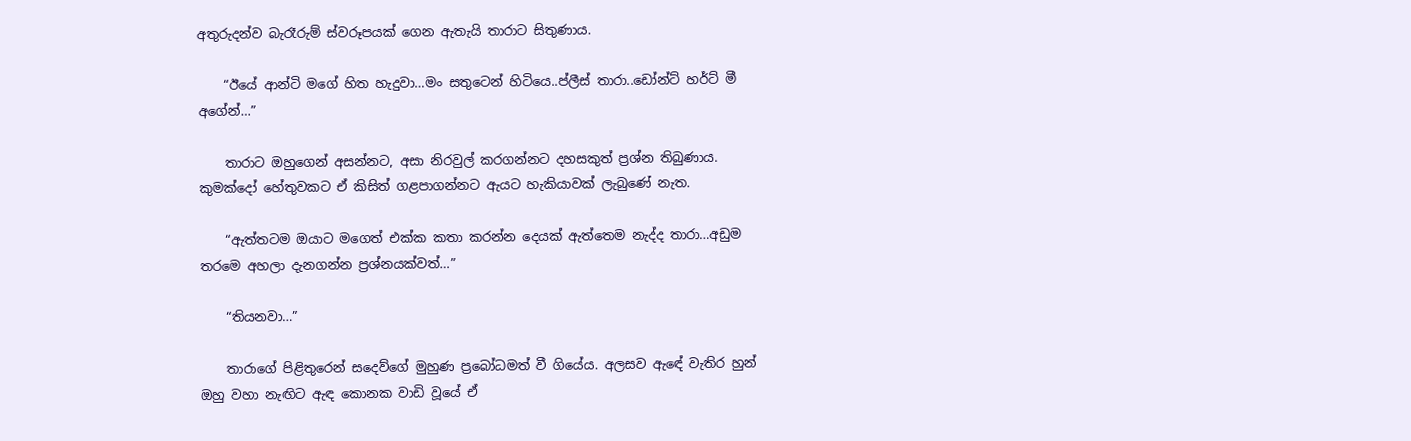අතුරුදන්ව බැරෑරුම් ස්වරූපයක් ගෙන ඇතැයි තාරාට සිතුණාය.

    “ඊයේ ආන්ටි මගේ හිත හැදුවා…මං සතුටෙන් හිටියෙ..ප්ලීස් තාරා..ඩෝන්ට් හර්ට් මී අගේන්…”

    තාරාට ඔහුගෙන් අසන්නට, අසා නිරවුල් කරගන්නට දහසකුත් ප්‍රශ්න තිබුණාය. කුමක්දෝ හේතුවකට ඒ කිසිත් ගළපාගන්නට ඇයට හැකියාවක් ලැබුණේ නැත.

    “ඇත්තටම ඔයාට මගෙත් එක්ක කතා කරන්න දෙයක් ඇත්තෙම නැද්ද තාරා…අඩුම තරමෙ අහලා දැනගන්න ප්‍රශ්නයක්වත්…”

    “තියනවා…”

    තාරාගේ පිළිතුරෙන් සදෙව්ගේ මුහුණ ප්‍රබෝධමත් වී ගියේය. අලසව ඇඳේ වැතිර හුන් ඔහු වහා නැඟිට ඇඳ කොනක වාඩි වූයේ ඒ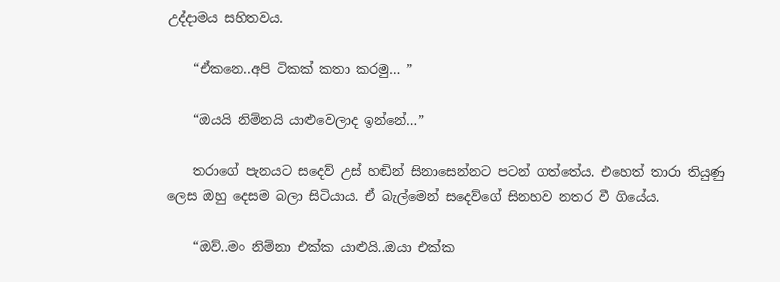උද්දාමය සහිතවය.

    “ඒකනෙ..අපි ටිකක් කතා කරමු… ”

    “ඔයයි නිම්නයි යාළුවෙලාද ඉන්නේ…”

    තරාගේ පැනයට සදෙව් උස් හඬින් සිනාසෙන්නට පටන් ගත්තේය. එහෙත් තාරා තියුණු ලෙස ඔහු දෙසම බලා සිටියාය. ඒ බැල්මෙන් සදෙව්ගේ සිනහව නතර වී ගියේය.

    “ඔව්..මං නිම්නා එක්ක යාළුයි..ඔයා එක්ක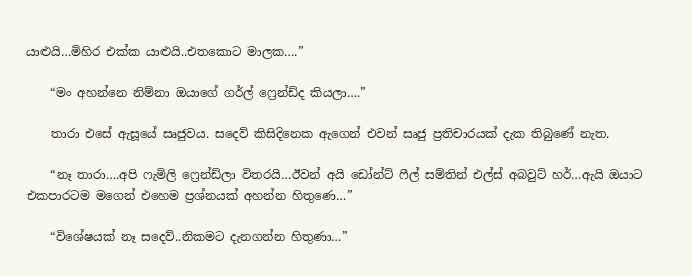යාළුයි…මිහිර එක්ක යාළුයි..එතකොට මාලක….”

    “මං අහන්නෙ නිම්නා ඔයාගේ ගර්ල් ෆ්‍රෙන්ඩ්ද කියලා….”

    තාරා එසේ ඇසූයේ සෘජුවය. සදෙව් කිසිදිනෙක ඇගෙන් එවන් සෘජු ප්‍රතිචාරයක් දැක තිබුණේ නැත.

    “නෑ තාරා….අපි ෆැමිලි ෆ්‍රෙන්ඩ්ලා විතරයි…ඊවන් අයි ඩෝන්ට් ෆීල් සම්තින් එල්ස් අබවුට් හර්…ඇයි ඔයාට එකපාරටම මගෙන් එහෙම ප්‍රශ්නයක් අහන්න හිතුණෙ…”

    “විශේෂයක් නෑ සදෙව්..නිකමට දැනගන්න හිතුණා…”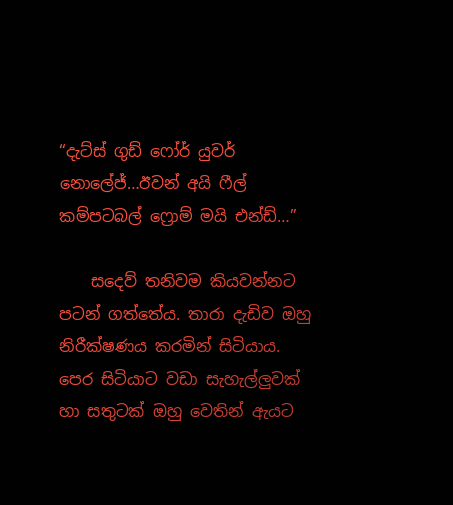“දැට්ස් ගුඩ් ෆෝර් යුවර් නොලේජ්…ඊවන් අයි ෆීල් කම්පටබල් ෆ්‍රොම් මයි එන්ඩ්…”

    සදෙව් තනිවම කියවන්නට පටන් ගත්තේය. තාරා දැඩිව ඔහු නිරීක්ෂණය කරමින් සිටියාය. පෙර සිටියාට වඩා සැහැල්ලුවක් හා සතුටක් ඔහු වෙතින් ඇයට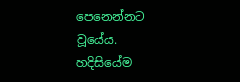පෙනෙන්නට වූයේය. හදිසියේම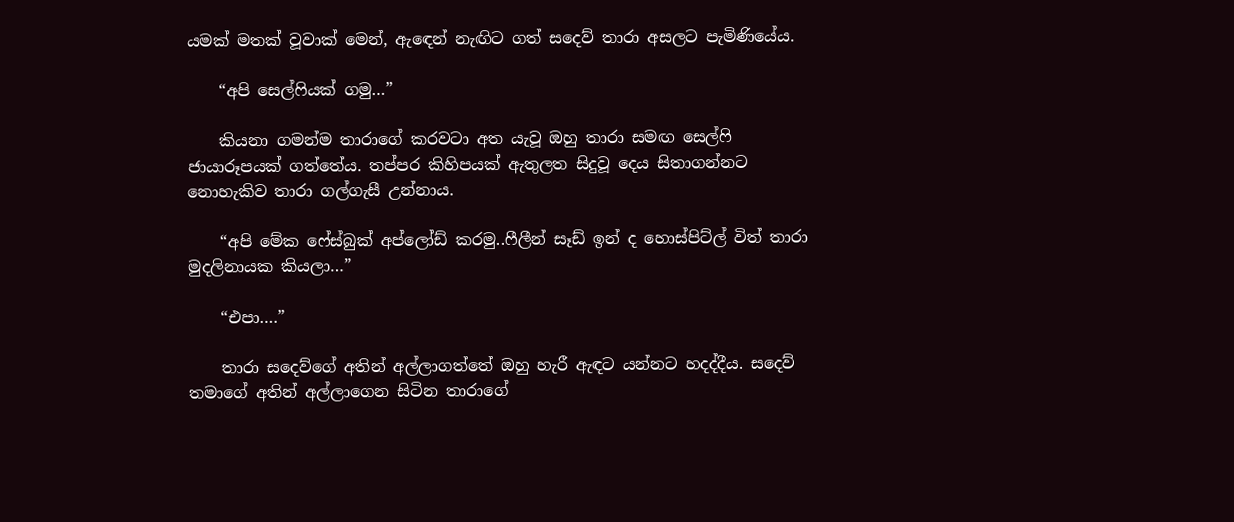යමක් මතක් වූවාක් මෙන්, ඇඳෙන් නැඟිට ගත් සදෙව් තාරා අසලට පැමිණියේය.

    “අපි සෙල්ෆියක් ගමු…”

    කියනා ගමන්ම තාරාගේ කරවටා අත යැවූ ඔහු තාරා සමඟ සෙල්ෆි ජායාරූපයක් ගත්තේය. තප්පර කිහිපයක් ඇතුලත සිදුවූ දෙය සිතාගන්නට නොහැකිව තාරා ගල්ගැසී උන්නාය.

    “අපි මේක ෆේස්බුක් අප්ලෝඩ් කරමු..ෆීලීන් සෑඩ් ඉන් ද හොස්පිට්ල් විත් තාරා මුදලිනායක කියලා…”

    “එපා….”

    තාරා සදෙව්ගේ අතින් අල්ලාගත්තේ ඔහු හැරී ඇඳට යන්නට හදද්දීය. සදෙව් තමාගේ අතින් අල්ලාගෙන සිටින තාරාගේ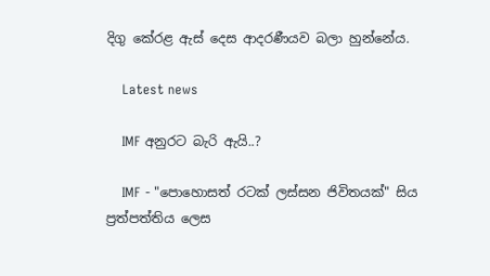දිගු කේරළ ඇස් දෙස ආදරණීයව බලා හුන්නේය.

    Latest news

    IMF අනුරට බැරි ඇයි..?

    IMF - "පොහොසත් රටක් ලස්සන ජිවිතයක්" සිය ප්‍රත්පත්තිය ලෙස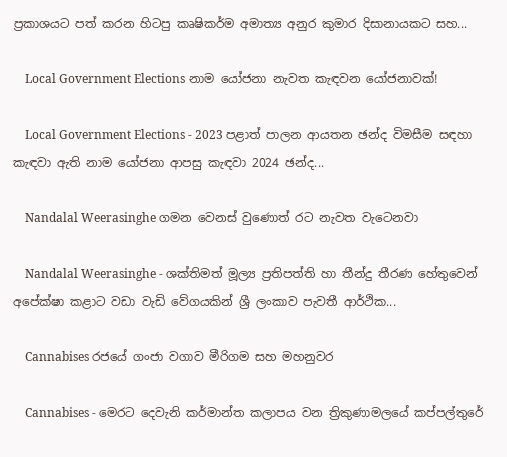ප්‍රකාශයට පත් කරන හිටපු කෘෂිකර්ම අමාත්‍ය අනුර කුමාර දිසානායකට සහ...

    Local Government Elections නාම යෝජනා නැවත කැඳවන යෝජනාවක්!

    Local Government Elections - 2023 පළාත් පාලන ආයතන ඡන්ද විමසීම සඳහා කැඳවා ඇති නාම යෝජනා ආපසු කැඳවා 2024 ඡන්ද...

    Nandalal Weerasinghe ගමන වෙනස් වුණොත් රට නැවත වැටෙනවා

    Nandalal Weerasinghe - ශක්තිමත් මූල්‍ය ප්‍රතිපත්ති හා තීන්දු තීරණ හේතුවෙන් අපේක්ෂා කළාට වඩා වැඩි වේගයකින් ශ්‍රී ලංකාව පැවතී ආර්ථික...

    Cannabises රජයේ ගංජා වගාව මීරිගම සහ මහනුවර

    Cannabises - මෙරට දෙවැනි කර්මාන්ත කලාපය වන ත්‍රිකුණාමලයේ කප්පල්තුරේ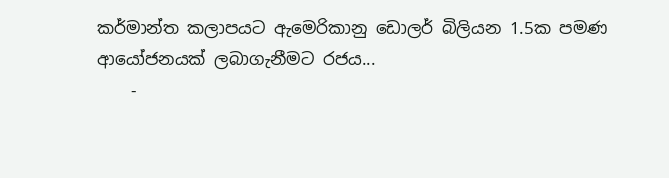කර්මාන්ත කලාපයට ඇමෙරිකානු ඩොලර් බිලියන 1.5ක පමණ ආයෝජනයක් ලබාගැනීමට රජය...
    -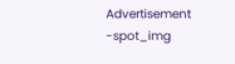Advertisement -spot_img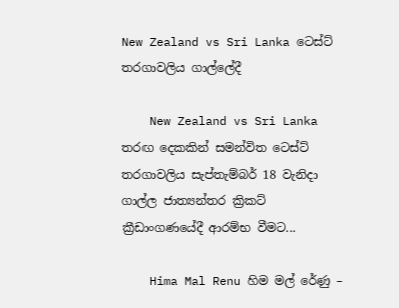New Zealand vs Sri Lanka ටෙස්ට් තරගාවලිය ගාල්ලේදී

    New Zealand vs Sri Lanka තරඟ දෙකකින් සමන්විත ටෙස්ට් තරගාවලිය සැප්තැම්බර් 18 වැනිදා ගාල්ල ජාත්‍යන්තර ක්‍රිකට් ක්‍රීඩාංගණයේදී ආරම්භ වීමට...

    Hima Mal Renu හිම මල් රේණු –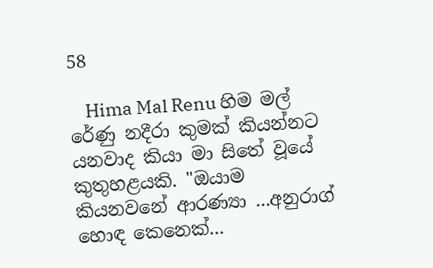58

    Hima Mal Renu හිම මල් රේණු නදීරා කුමක් කියන්නට යනවාද කියා මා සිතේ වූයේ කුතුහළයකි. "ඔයාම කියනවනේ ආරණ්‍යා ...අනුරාග් හොඳ කෙනෙක්...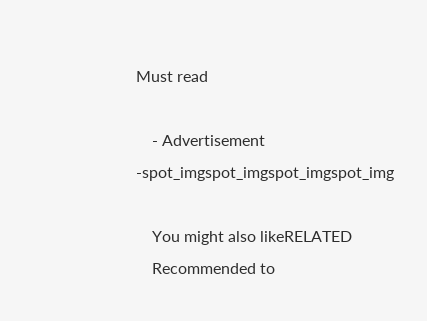Must read

    - Advertisement -spot_imgspot_imgspot_imgspot_img

    You might also likeRELATED
    Recommended to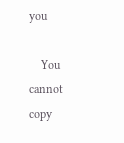you

    You cannot copy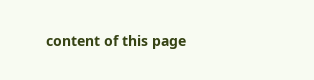content of this page